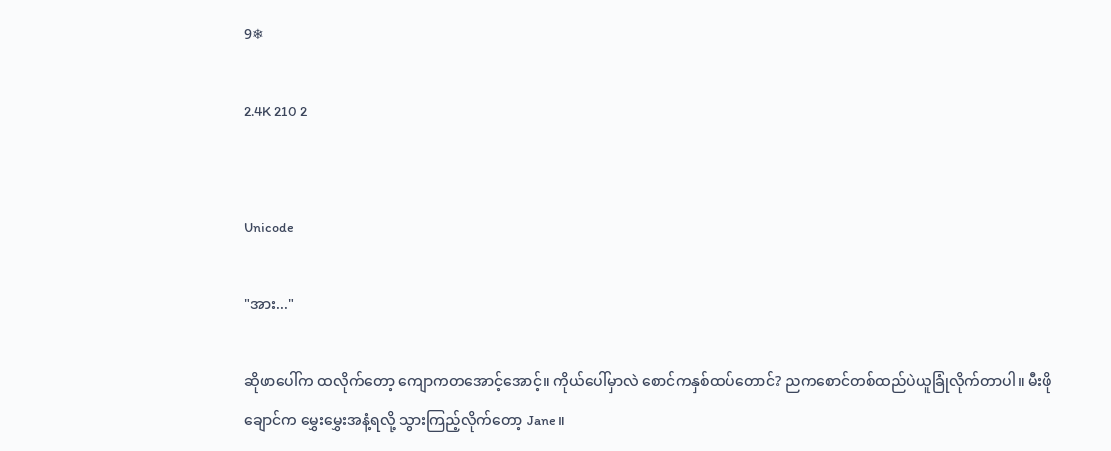9❄

2.4K 210 2


Unicode

"အား..."

ဆိုဖာပေါ်က ထလိုက်တော့ ကျောကတအောင့်အောင့်။ ကိုယ်ပေါ်မှာလဲ စောင်ကနှစ်ထပ်တောင်? ညကစောင်တစ်ထည်ပဲယူခြုံလိုက်တာပါ။ မီးဖိုချောင်က မွှေးမွှေးအနံ့ရလို့ သွားကြည့်လိုက်တော့ Jane။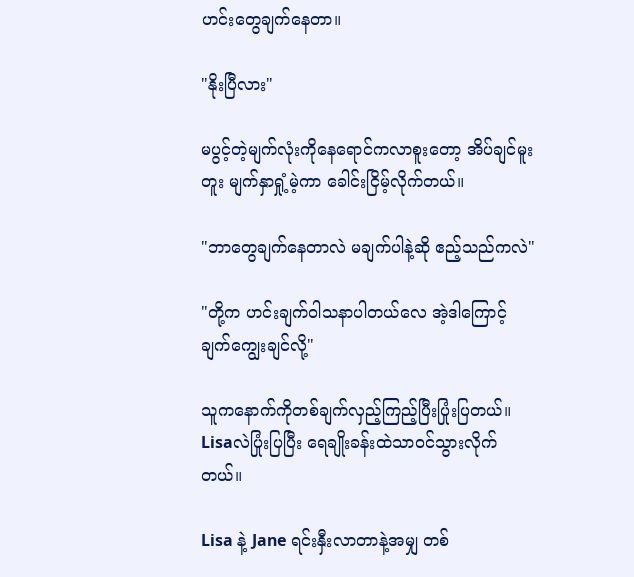ဟင်းတွေချက်နေတာ။

"နိုးပြီလား"

မပွင့်တဲ့မျက်လုံးကိုနေရောင်ကလာစူးတော့ အိပ်ချင်မူးတူး မျက်နှာရှုံ့မဲ့ကာ ခေါင်းငြိမ့်လိုက်တယ်။

"ဘာတွေချက်နေတာလဲ မချက်ပါနဲ့ဆို ဧည့်သည်ကလဲ"

"တို့က ဟင်းချက်ဝါသနာပါတယ်လေ အဲ့ဒါကြောင့် ချက်ကျွေးချင်လို့"

သူကနောက်ကိုတစ်ချက်လှည့်ကြည့်ပြီးပြုံးပြတယ်။ Lisaလဲပြုံးပြပြီး ရေချိုးခန်းထဲသာဝင်သွားလိုက်တယ်။

Lisa နဲ့ Jane ရင်းနှီးလာတာနဲ့အမျှ တစ်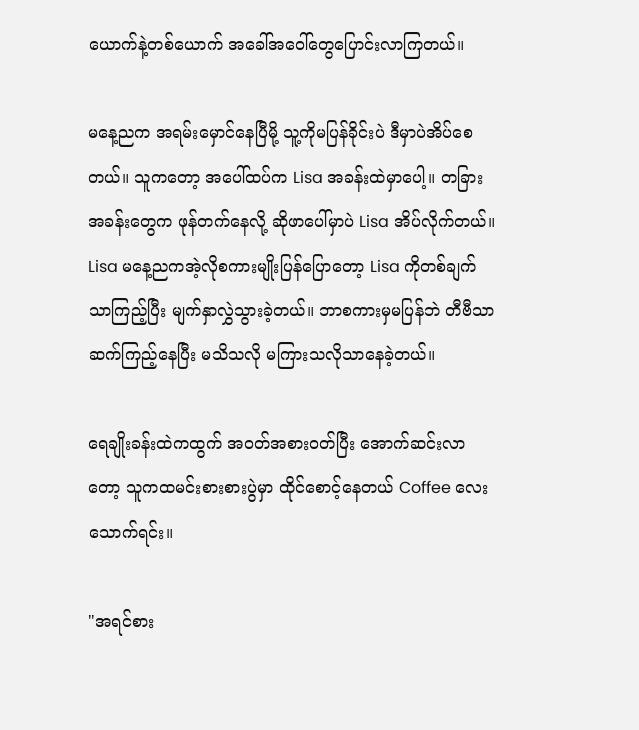ယောက်နဲ့တစ်ယောက် အခေါ်အဝေါ်တွေပြောင်းလာကြတယ်။

မနေ့ညက အရမ်းမှောင်နေပြီမို့ သူ့ကိုမပြန်ခိုင်းပဲ ဒီမှာပဲအိပ်စေတယ်။ သူကတော့ အပေါ်ထပ်က Lisa အခန်းထဲမှာပေါ့။ တခြားအခန်းတွေက ဖုန်တက်နေလို့ ဆိုဖာပေါ်မှာပဲ Lisa အိပ်လိုက်တယ်။ Lisa မနေ့ညကအဲ့လိုစကားမျိုးပြန်ပြောတော့ Lisa ကိုတစ်ချက်သာကြည့်ပြီး မျက်နှာလွှဲသွားခဲ့တယ်။ ဘာစကားမှမပြန်ဘဲ တီဗီသာဆက်ကြည့်နေပြီး မသိသလို မကြားသလိုသာနေခဲ့တယ်။

ရေချိုးခန်းထဲကထွက် အဝတ်အစားဝတ်ပြီး အောက်ဆင်းလာတော့ သူကထမင်းစားစားပွဲမှာ ထိုင်စောင့်နေတယ် Coffee လေးသောက်ရင်း။

"အရင်စား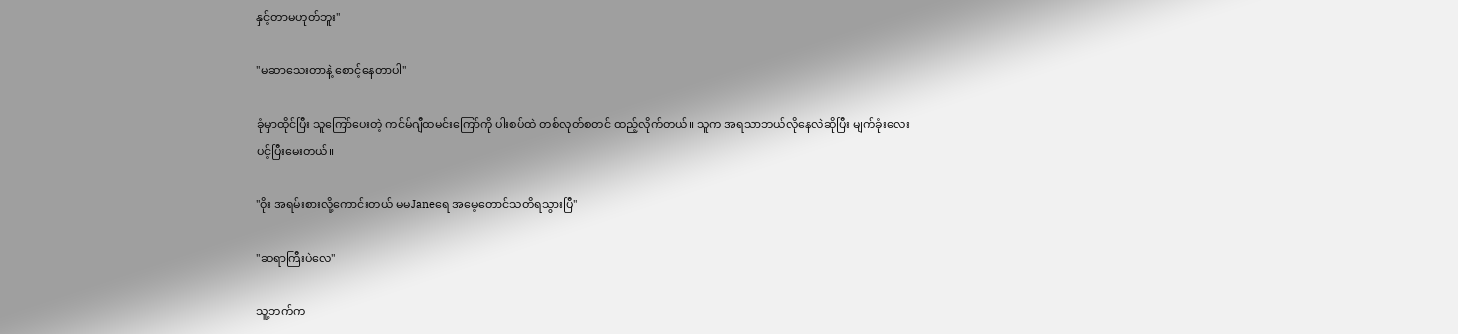နှင့်တာမဟုတ်ဘူး"

"မဆာသေးတာနဲ့ စောင့်နေတာပါ"

ခုံမှာထိုင်ပြီး သူကြော်ပေးတဲ့ ကင်မ်ဂျီထမင်းကြော်ကို ပါးစပ်ထဲ တစ်လုတ်စတင် ထည့်လိုက်တယ်။ သူက အရသာဘယ်လိုနေလဲဆိုပြီး မျက်ခုံးလေးပင့်ပြီးမေးတယ်။

"ဝိုး အရမ်းစားလို့ကောင်းတယ် မမJaneရေ အမေ့တောင်သတိရသွားပြီ"

"ဆရာကြီးပဲလေ"

သူ့ဘက်က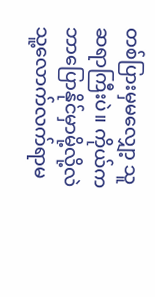တစ်ပြားမှမလျှော့ သူဆရာကြီးပဲ။ ကိုယ်ကဘာပြောနိုင်မှာမို့လို့လဲ သူ့လောက်လက်ရာမ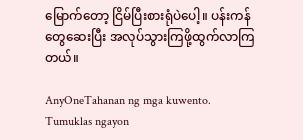မြောက်တော့ ငြိမ်ပြီးစားရုံပဲပေါ့။ ပန်းကန်တွေဆေးပြီး အလုပ်သွားကြဖို့ထွက်လာကြတယ်။

AnyOneTahanan ng mga kuwento. Tumuklas ngayon